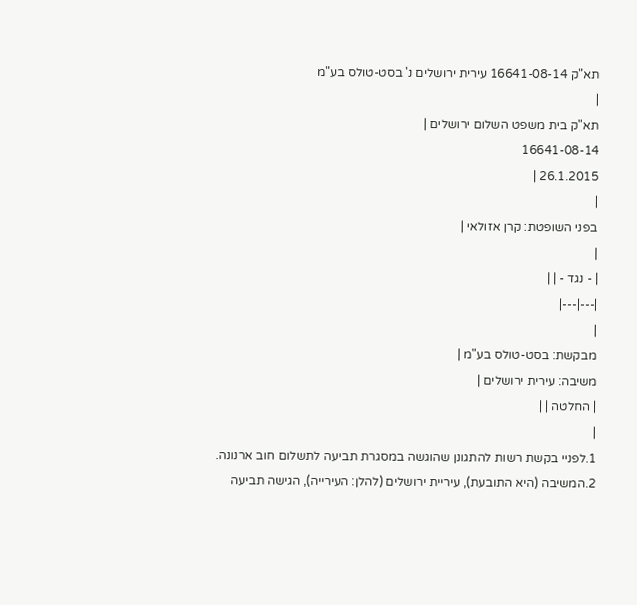תא"ק 16641-08-14 עירית ירושלים נ' בסט-טולס בע"מ
|
תא"ק בית משפט השלום ירושלים |
16641-08-14
26.1.2015 |
|
בפני השופטת: קרן אזולאי |
|
| - נגד - | |
|---|---|
|
מבקשת: בסט-טולס בע"מ |
משיבה: עירית ירושלים |
| החלטה | |
|
1.לפניי בקשת רשות להתגונן שהוגשה במסגרת תביעה לתשלום חוב ארנונה.
2.המשיבה (היא התובעת), עיריית ירושלים (להלן: העירייה), הגישה תביעה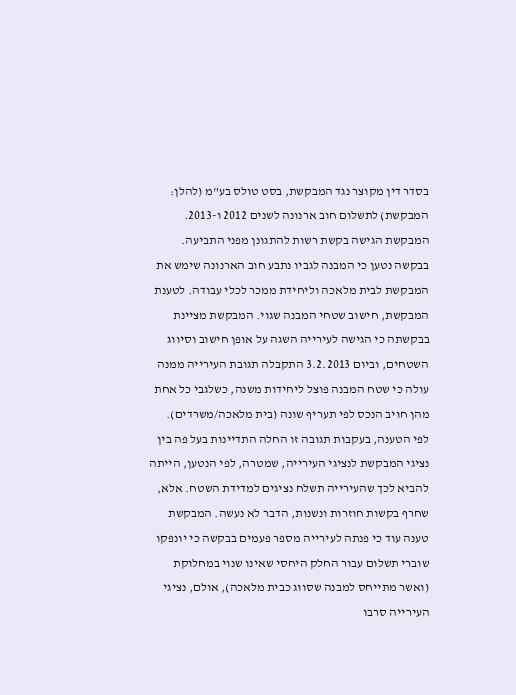בסדר דין מקוצר נגד המבקשת, בסט טולס בע"מ (להלן: המבקשת) לתשלום חוב ארנונה לשנים 2012 ו-2013. המבקשת הגישה בקשת רשות להתגונן מפני התביעה. בבקשה נטען כי המבנה לגביו נתבע חוב הארנונה שימש את המבקשת לבית מלאכה וליחידת ממכר לכלי עבודה. לטענת המבקשת, חישוב שטחי המבנה שגוי. המבקשת מציינת בבקשתה כי הגישה לעירייה השגה על אופן חישוב וסיווג השטחים, וביום 3.2.2013 התקבלה תגובת העירייה ממנה עולה כי שטח המבנה פוצל ליחידות משנה, כשלגבי כל אחת מהן חויב הנכס לפי תעריף שונה (בית מלאכה/משרדים). לפי הטענה, בעקבות תגובה זו החלה התדיינות בעל פה בין נציגי המבקשת לנציגי העירייה, שמטרה, לפי הנטען, הייתה להביא לכך שהעירייה תשלח נציגים למדידת השטח. אלא, שחרף בקשות חוזרות ונשנות, הדבר לא נעשה. המבקשת טענה עוד כי פנתה לעירייה מספר פעמים בבקשה כי יונפקו שוברי תשלום עבור החלק היחסי שאינו שנוי במחלוקת (ואשר מתייחס למבנה שסווג כבית מלאכה), אולם, נציגי העירייה סרבו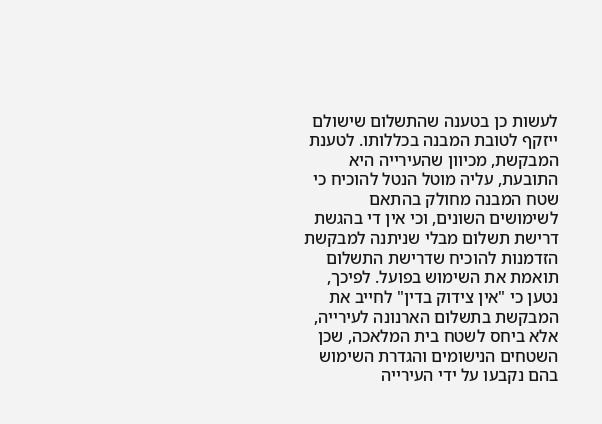לעשות כן בטענה שהתשלום שישולם ייזקף לטובת המבנה בכללותו. לטענת המבקשת, מכיוון שהעירייה היא התובעת, עליה מוטל הנטל להוכיח כי שטח המבנה מחולק בהתאם לשימושים השונים, וכי אין די בהגשת דרישת תשלום מבלי שניתנה למבקשת הזדמנות להוכיח שדרישת התשלום תואמת את השימוש בפועל. לפיכך, נטען כי "אין צידוק בדין" לחייב את המבקשת בתשלום הארנונה לעירייה, אלא ביחס לשטח בית המלאכה, שכן השטחים הנישומים והגדרת השימוש בהם נקבעו על ידי העירייה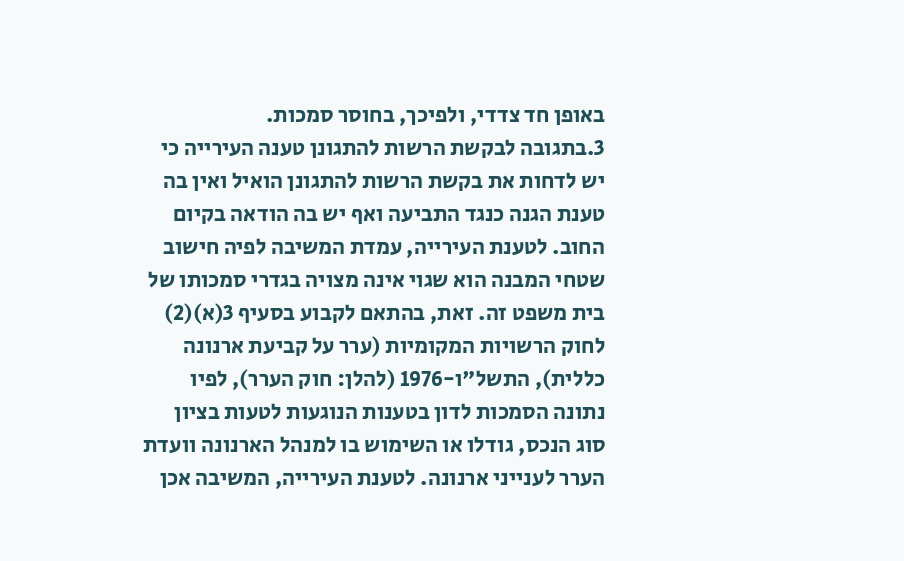באופן חד צדדי, ולפיכך, בחוסר סמכות.
3.בתגובה לבקשת הרשות להתגונן טענה העירייה כי יש לדחות את בקשת הרשות להתגונן הואיל ואין בה טענת הגנה כנגד התביעה ואף יש בה הודאה בקיום החוב. לטענת העירייה, עמדת המשיבה לפיה חישוב שטחי המבנה הוא שגוי אינה מצויה בגדרי סמכותו של בית משפט זה. זאת, בהתאם לקבוע בסעיף 3(א)(2) לחוק הרשויות המקומיות (ערר על קביעת ארנונה כללית), התשל"ו-1976 (להלן: חוק הערר), לפיו נתונה הסמכות לדון בטענות הנוגעות לטעות בציון סוג הנכס, גודלו או השימוש בו למנהל הארנונה וועדת הערר לענייני ארנונה. לטענת העירייה, המשיבה אכן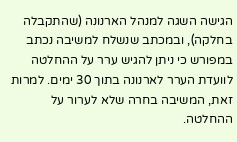הגישה השגה למנהל הארנונה (שהתקבלה בחלקה), ובמכתב שנשלח למשיבה נכתב במפורש כי ניתן להגיש ערר על ההחלטה לוועדת הערר לארנונה בתוך 30 ימים. למרות זאת, המשיבה בחרה שלא לערור על ההחלטה.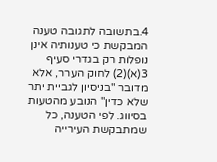4.בתשובה לתגובה טענה המבקשת כי טענותיה אינן נופלות רק בגדרי סעיף 3(א)(2) לחוק הערר, אלא מדובר "בניסיון לגביית יתר שלא כדין" הנובע מהטעות בסיווג. לפי הטענה, כל שמתבקשת העירייה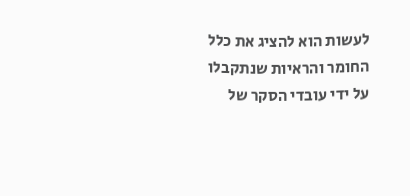לעשות הוא להציג את כלל החומר והראיות שנתקבלו על ידי עובדי הסקר של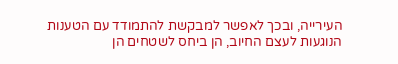העירייה, ובכך לאפשר למבקשת להתמודד עם הטענות הנוגעות לעצם החיוב, הן ביחס לשטחים הן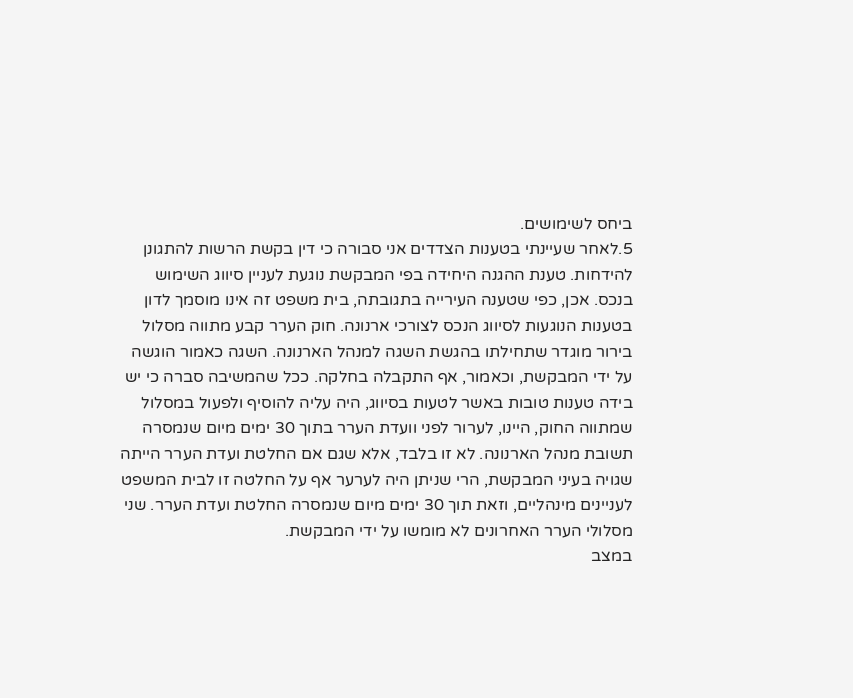ביחס לשימושים.
5.לאחר שעיינתי בטענות הצדדים אני סבורה כי דין בקשת הרשות להתגונן להידחות. טענת ההגנה היחידה בפי המבקשת נוגעת לעניין סיווג השימוש בנכס. אכן, כפי שטענה העירייה בתגובתה, בית משפט זה אינו מוסמך לדון בטענות הנוגעות לסיווג הנכס לצורכי ארנונה. חוק הערר קבע מתווה מסלול בירור מוגדר שתחילתו בהגשת השגה למנהל הארנונה. השגה כאמור הוגשה על ידי המבקשת, וכאמור, אף התקבלה בחלקה. ככל שהמשיבה סברה כי יש בידה טענות טובות באשר לטעות בסיווג, היה עליה להוסיף ולפעול במסלול שמתווה החוק, היינו, לערור לפני וועדת הערר בתוך 30 ימים מיום שנמסרה תשובת מנהל הארנונה. לא זו בלבד, אלא שגם אם החלטת ועדת הערר הייתה שגויה בעיני המבקשת, הרי שניתן היה לערער אף על החלטה זו לבית המשפט לעניינים מינהליים, וזאת תוך 30 ימים מיום שנמסרה החלטת ועדת הערר. שני מסלולי הערר האחרונים לא מומשו על ידי המבקשת.
במצב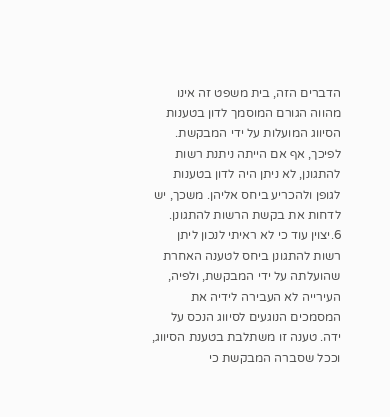הדברים הזה, בית משפט זה אינו מהווה הגורם המוסמך לדון בטענות הסיווג המועלות על ידי המבקשת. לפיכך, אף אם הייתה ניתנת רשות להתגונן, לא ניתן היה לדון בטענות לגופן ולהכריע ביחס אליהן. משכך, יש לדחות את בקשת הרשות להתגונן.
6.יצוין עוד כי לא ראיתי לנכון ליתן רשות להתגונן ביחס לטענה האחרת שהועלתה על ידי המבקשת, ולפיה, העירייה לא העבירה לידיה את המסמכים הנוגעים לסיווג הנכס על ידה. טענה זו משתלבת בטענת הסיווג, וככל שסברה המבקשת כי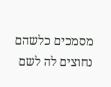מסמכים כלשהם נחוצים לה לשם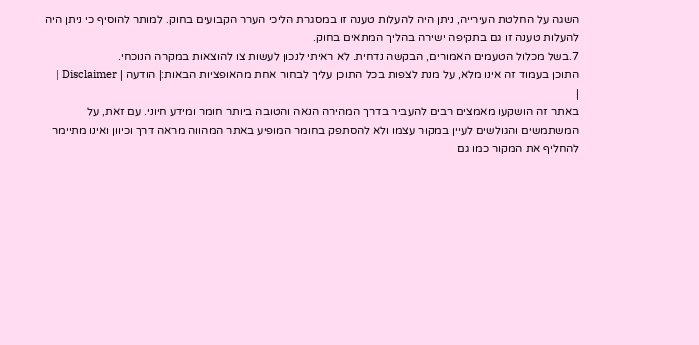השגה על החלטת העירייה, ניתן היה להעלות טענה זו במסגרת הליכי הערר הקבועים בחוק. למותר להוסיף כי ניתן היה להעלות טענה זו גם בתקיפה ישירה בהליך המתאים בחוק.
7.בשל מכלול הטעמים האמורים, הבקשה נדחית. לא ראיתי לנכון לעשות צו להוצאות במקרה הנוכחי.
התוכן בעמוד זה אינו מלא, על מנת לצפות בכל התוכן עליך לבחור אחת מהאופציות הבאות:| הודעה | Disclaimer |
|
באתר זה הושקעו מאמצים רבים להעביר בדרך המהירה הנאה והטובה ביותר חומר ומידע חיוני. עם זאת, על המשתמשים והגולשים לעיין במקור עצמו ולא להסתפק בחומר המופיע באתר המהווה מראה דרך וכיוון ואינו מתיימר להחליף את המקור כמו גם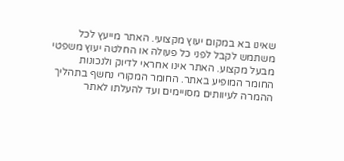שאינו בא במקום יעוץ מקצועי. האתר מייעץ לכל משתמש לקבל לפני כל פעולה או החלטה יעוץ משפטי מבעל מקצוע. האתר אינו אחראי לדיוק ולנכונות החומר המופיע באתר. החומר המקורי נחשף בתהליך ההמרה לעיוותים מסויימים ועד להעלתו לאתר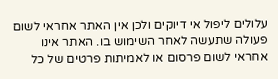עלולים ליפול אי דיוקים ולכן אין האתר אחראי לשום פעולה שתעשה לאחר השימוש בו. האתר אינו אחראי לשום פרסום או לאמיתות פרטים של כל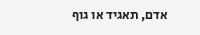אדם, תאגיד או גוף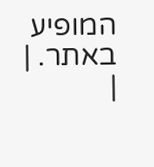המופיע באתר. |
|